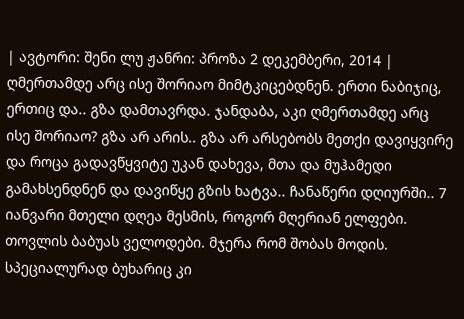| ავტორი: შენი ლუ ჟანრი: პროზა 2 დეკემბერი, 2014 |
ღმერთამდე არც ისე შორიაო მიმტკიცებდნენ. ერთი ნაბიჯიც, ერთიც და.. გზა დამთავრდა. ჯანდაბა, აკი ღმერთამდე არც ისე შორიაო? გზა არ არის.. გზა არ არსებობს მეთქი დავიყვირე და როცა გადავწყვიტე უკან დახევა, მთა და მუჰამედი გამახსენდნენ და დავიწყე გზის ხატვა.. ჩანაწერი დღიურში.. 7 იანვარი მთელი დღეა მესმის, როგორ მღერიან ელფები. თოვლის ბაბუას ველოდები. მჯერა რომ შობას მოდის. სპეციალურად ბუხარიც კი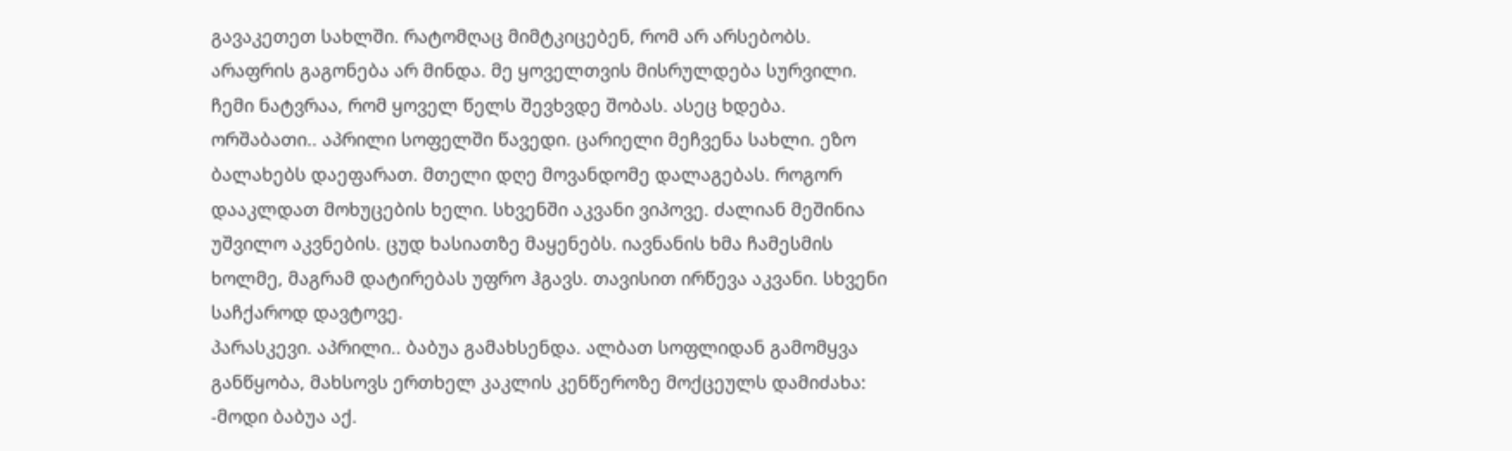გავაკეთეთ სახლში. რატომღაც მიმტკიცებენ, რომ არ არსებობს. არაფრის გაგონება არ მინდა. მე ყოველთვის მისრულდება სურვილი. ჩემი ნატვრაა, რომ ყოველ წელს შევხვდე შობას. ასეც ხდება.
ორშაბათი.. აპრილი სოფელში წავედი. ცარიელი მეჩვენა სახლი. ეზო ბალახებს დაეფარათ. მთელი დღე მოვანდომე დალაგებას. როგორ დააკლდათ მოხუცების ხელი. სხვენში აკვანი ვიპოვე. ძალიან მეშინია უშვილო აკვნების. ცუდ ხასიათზე მაყენებს. იავნანის ხმა ჩამესმის ხოლმე, მაგრამ დატირებას უფრო ჰგავს. თავისით ირწევა აკვანი. სხვენი საჩქაროდ დავტოვე.
პარასკევი. აპრილი.. ბაბუა გამახსენდა. ალბათ სოფლიდან გამომყვა განწყობა, მახსოვს ერთხელ კაკლის კენწეროზე მოქცეულს დამიძახა: -მოდი ბაბუა აქ.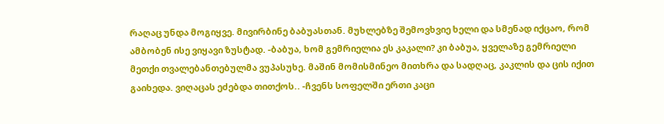რაღაც უნდა მოგიყვე. მივირბინე ბაბუასთან. მუხლებზე შემოვხვიე ხელი და სმენად იქცაო, რომ ამბობენ ისე ვიყავი ზუსტად. -ბაბუა, ხომ გემრიელია ეს კაკალი? კი ბაბუა, ყველაზე გემრიელი მეთქი თვალებანთებულმა ვუპასუხე. მაშინ მომისმინეო მითხრა და სადღაც, კაკლის და ცის იქით გაიხედა. ვიღაცას ეძებდა თითქოს.. -ჩვენს სოფელში ერთი კაცი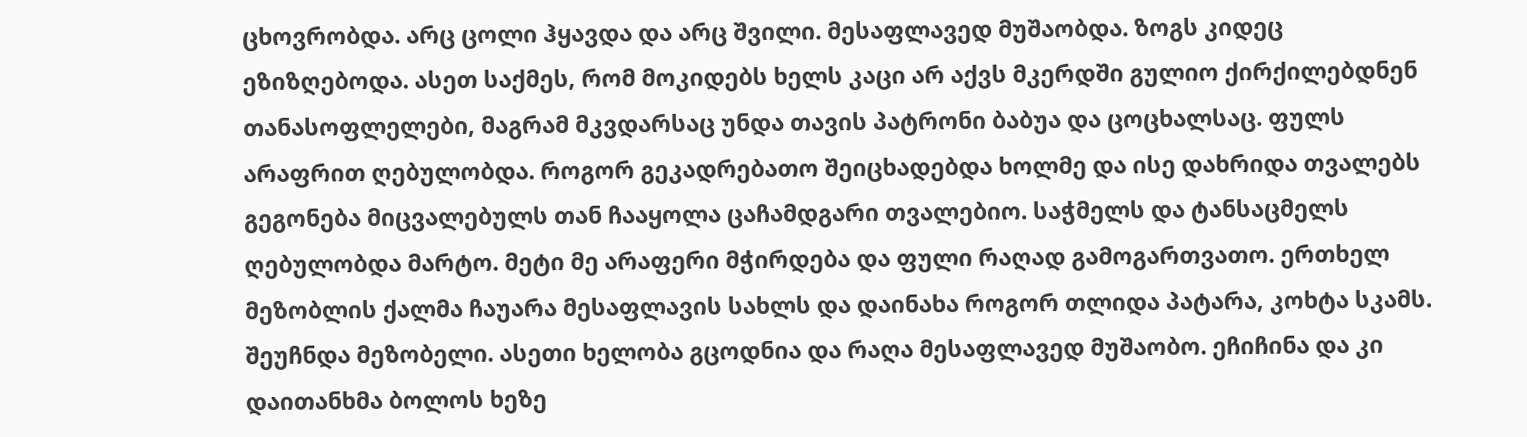ცხოვრობდა. არც ცოლი ჰყავდა და არც შვილი. მესაფლავედ მუშაობდა. ზოგს კიდეც ეზიზღებოდა. ასეთ საქმეს, რომ მოკიდებს ხელს კაცი არ აქვს მკერდში გულიო ქირქილებდნენ თანასოფლელები, მაგრამ მკვდარსაც უნდა თავის პატრონი ბაბუა და ცოცხალსაც. ფულს არაფრით ღებულობდა. როგორ გეკადრებათო შეიცხადებდა ხოლმე და ისე დახრიდა თვალებს გეგონება მიცვალებულს თან ჩააყოლა ცაჩამდგარი თვალებიო. საჭმელს და ტანსაცმელს ღებულობდა მარტო. მეტი მე არაფერი მჭირდება და ფული რაღად გამოგართვათო. ერთხელ მეზობლის ქალმა ჩაუარა მესაფლავის სახლს და დაინახა როგორ თლიდა პატარა, კოხტა სკამს. შეუჩნდა მეზობელი. ასეთი ხელობა გცოდნია და რაღა მესაფლავედ მუშაობო. ეჩიჩინა და კი დაითანხმა ბოლოს ხეზე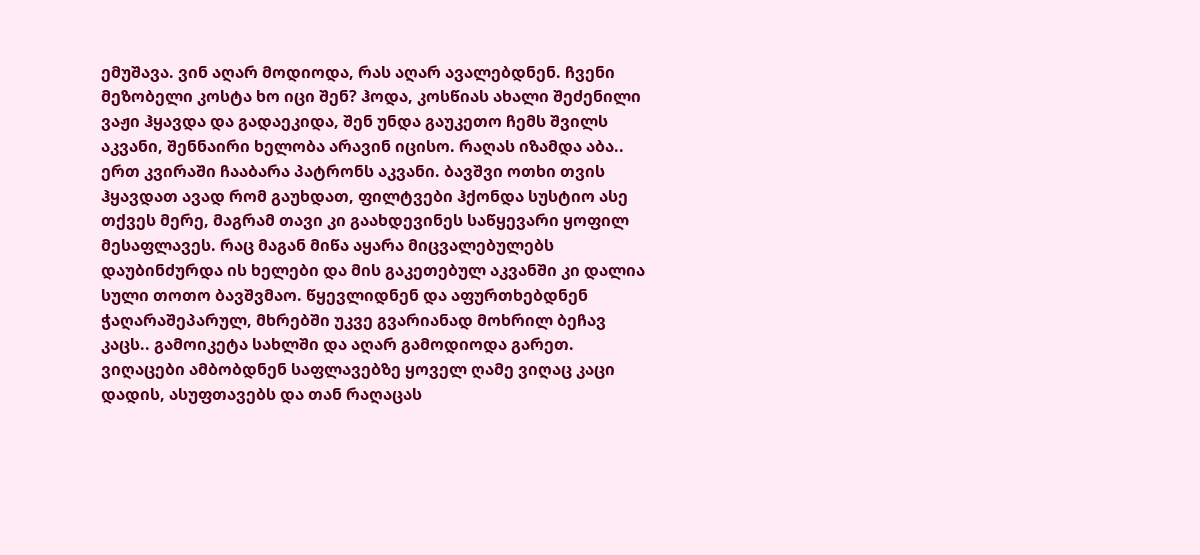ემუშავა. ვინ აღარ მოდიოდა, რას აღარ ავალებდნენ. ჩვენი მეზობელი კოსტა ხო იცი შენ? ჰოდა, კოსწიას ახალი შეძენილი ვაჟი ჰყავდა და გადაეკიდა, შენ უნდა გაუკეთო ჩემს შვილს აკვანი, შენნაირი ხელობა არავინ იცისო. რაღას იზამდა აბა.. ერთ კვირაში ჩააბარა პატრონს აკვანი. ბავშვი ოთხი თვის ჰყავდათ ავად რომ გაუხდათ, ფილტვები ჰქონდა სუსტიო ასე თქვეს მერე, მაგრამ თავი კი გაახდევინეს საწყევარი ყოფილ მესაფლავეს. რაც მაგან მიწა აყარა მიცვალებულებს დაუბინძურდა ის ხელები და მის გაკეთებულ აკვანში კი დალია სული თოთო ბავშვმაო. წყევლიდნენ და აფურთხებდნენ ჭაღარაშეპარულ, მხრებში უკვე გვარიანად მოხრილ ბეჩავ კაცს.. გამოიკეტა სახლში და აღარ გამოდიოდა გარეთ. ვიღაცები ამბობდნენ საფლავებზე ყოველ ღამე ვიღაც კაცი დადის, ასუფთავებს და თან რაღაცას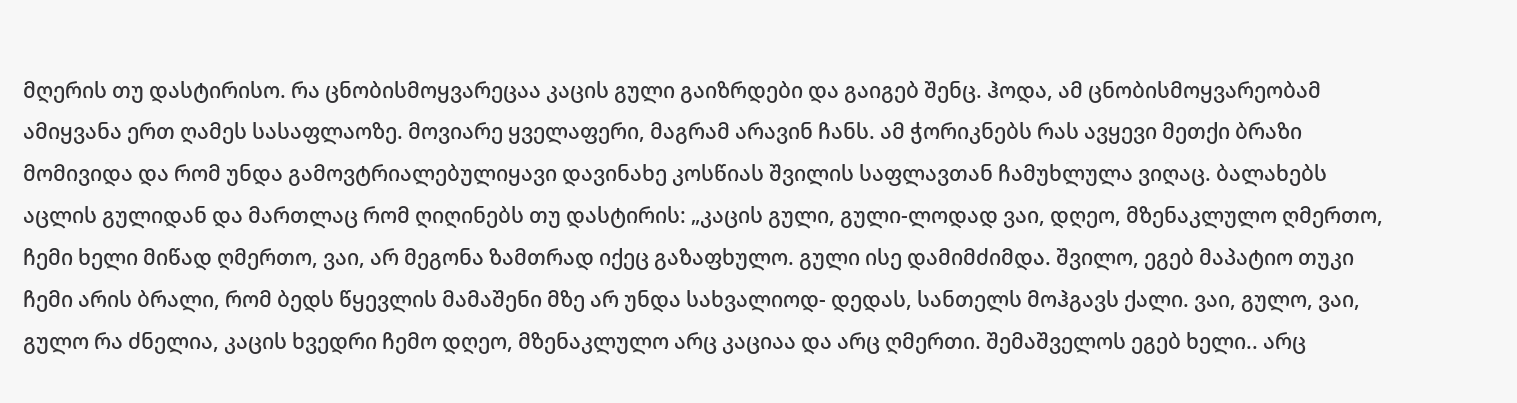მღერის თუ დასტირისო. რა ცნობისმოყვარეცაა კაცის გული გაიზრდები და გაიგებ შენც. ჰოდა, ამ ცნობისმოყვარეობამ ამიყვანა ერთ ღამეს სასაფლაოზე. მოვიარე ყველაფერი, მაგრამ არავინ ჩანს. ამ ჭორიკნებს რას ავყევი მეთქი ბრაზი მომივიდა და რომ უნდა გამოვტრიალებულიყავი დავინახე კოსწიას შვილის საფლავთან ჩამუხლულა ვიღაც. ბალახებს აცლის გულიდან და მართლაც რომ ღიღინებს თუ დასტირის: „კაცის გული, გული-ლოდად ვაი, დღეო, მზენაკლულო ღმერთო, ჩემი ხელი მიწად ღმერთო, ვაი, არ მეგონა ზამთრად იქეც გაზაფხულო. გული ისე დამიმძიმდა. შვილო, ეგებ მაპატიო თუკი ჩემი არის ბრალი, რომ ბედს წყევლის მამაშენი მზე არ უნდა სახვალიოდ- დედას, სანთელს მოჰგავს ქალი. ვაი, გულო, ვაი, გულო რა ძნელია, კაცის ხვედრი ჩემო დღეო, მზენაკლულო არც კაციაა და არც ღმერთი. შემაშველოს ეგებ ხელი.. არც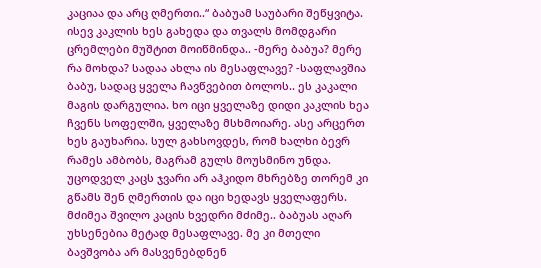კაციაა და არც ღმერთი..“ ბაბუამ საუბარი შეწყვიტა. ისევ კაკლის ხეს გახედა და თვალს მომდგარი ცრემლები მუშტით მოიწმინდა.. -მერე ბაბუა? მერე რა მოხდა? სადაა ახლა ის მესაფლავე? -საფლავშია ბაბუ, სადაც ყველა ჩავწვებით ბოლოს.. ეს კაკალი მაგის დარგულია. ხო იცი ყველაზე დიდი კაკლის ხეა ჩვენს სოფელში, ყველაზე მსხმოიარე. ასე არცერთ ხეს გაუხარია. სულ გახსოვდეს, რომ ხალხი ბევრ რამეს ამბობს, მაგრამ გულს მოუსმინო უნდა. უცოდველ კაცს ჯვარი არ აჰკიდო მხრებზე თორემ კი გწამს შენ ღმერთის და იცი ხედავს ყველაფერს. მძიმეა შვილო კაცის ხვედრი მძიმე.. ბაბუას აღარ უხსენებია მეტად მესაფლავე. მე კი მთელი ბავშვობა არ მასვენებდნენ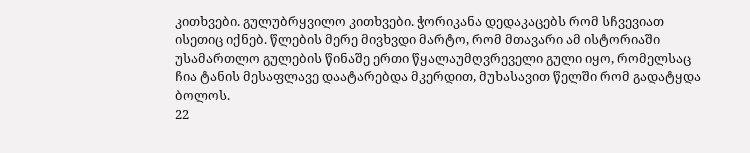კითხვები. გულუბრყვილო კითხვები. ჭორიკანა დედაკაცებს რომ სჩვევიათ ისეთიც იქნებ. წლების მერე მივხვდი მარტო, რომ მთავარი ამ ისტორიაში უსამართლო გულების წინაშე ერთი წყალაუმღვრეველი გული იყო, რომელსაც ჩია ტანის მესაფლავე დაატარებდა მკერდით, მუხასავით წელში რომ გადატყდა ბოლოს.
22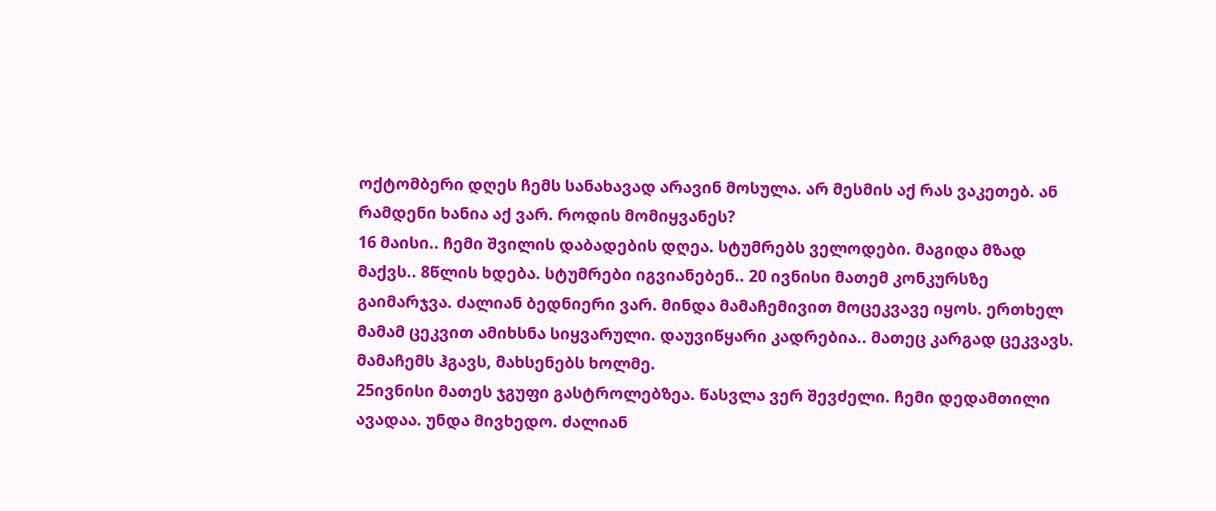ოქტომბერი დღეს ჩემს სანახავად არავინ მოსულა. არ მესმის აქ რას ვაკეთებ. ან რამდენი ხანია აქ ვარ. როდის მომიყვანეს?
16 მაისი.. ჩემი შვილის დაბადების დღეა. სტუმრებს ველოდები. მაგიდა მზად მაქვს.. 8წლის ხდება. სტუმრები იგვიანებენ.. 20 ივნისი მათემ კონკურსზე გაიმარჯვა. ძალიან ბედნიერი ვარ. მინდა მამაჩემივით მოცეკვავე იყოს. ერთხელ მამამ ცეკვით ამიხსნა სიყვარული. დაუვიწყარი კადრებია.. მათეც კარგად ცეკვავს. მამაჩემს ჰგავს, მახსენებს ხოლმე.
25ივნისი მათეს ჯგუფი გასტროლებზეა. წასვლა ვერ შევძელი. ჩემი დედამთილი ავადაა. უნდა მივხედო. ძალიან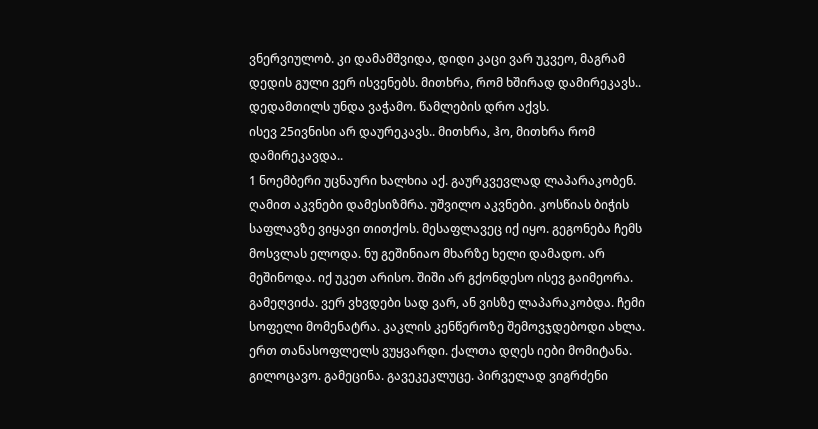ვნერვიულობ. კი დამამშვიდა, დიდი კაცი ვარ უკვეო, მაგრამ დედის გული ვერ ისვენებს. მითხრა, რომ ხშირად დამირეკავს.. დედამთილს უნდა ვაჭამო. წამლების დრო აქვს.
ისევ 25ივნისი არ დაურეკავს.. მითხრა, ჰო, მითხრა რომ დამირეკავდა..
1 ნოემბერი უცნაური ხალხია აქ. გაურკვევლად ლაპარაკობენ. ღამით აკვნები დამესიზმრა. უშვილო აკვნები. კოსწიას ბიჭის საფლავზე ვიყავი თითქოს. მესაფლავეც იქ იყო. გეგონება ჩემს მოსვლას ელოდა. ნუ გეშინიაო მხარზე ხელი დამადო. არ მეშინოდა. იქ უკეთ არისო. შიში არ გქონდესო ისევ გაიმეორა. გამეღვიძა. ვერ ვხვდები სად ვარ, ან ვისზე ლაპარაკობდა. ჩემი სოფელი მომენატრა. კაკლის კენწეროზე შემოვჯდებოდი ახლა. ერთ თანასოფლელს ვუყვარდი. ქალთა დღეს იები მომიტანა. გილოცავო. გამეცინა. გავეკეკლუცე. პირველად ვიგრძენი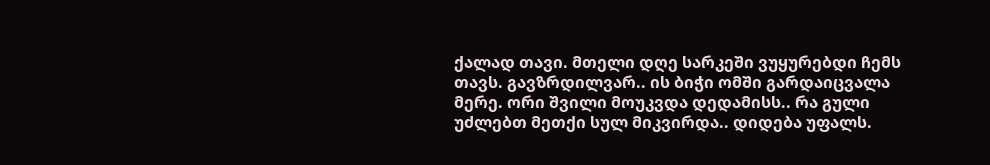ქალად თავი. მთელი დღე სარკეში ვუყურებდი ჩემს თავს. გავზრდილვარ.. ის ბიჭი ომში გარდაიცვალა მერე. ორი შვილი მოუკვდა დედამისს.. რა გული უძლებთ მეთქი სულ მიკვირდა.. დიდება უფალს.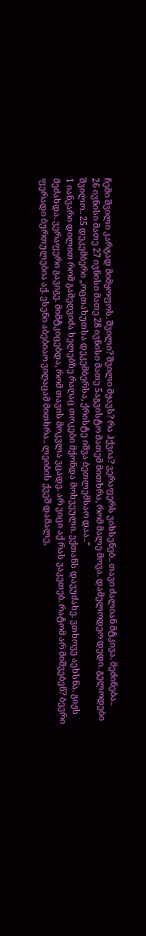ჩემი შვილი კარგად მიმყოფოს. შვილი? შვილი მყავს? რა ჰქვია? ვერაფერს ვიხსენებ.. თავი ძალიან მტკივა. მეძინება..
26 ივნისი მათე 27 ივნისი მათე 28 ივნისი მათე 5აგვისტო მათემ მითხრა, რომ მალე მოვა. დამელოდეო დედი. გელოდები შვილო.. 25 დეკემბერი „ოცთახუთსა დეკემბერსა, ქრისტე იშვა ბეთლემსაო დაა..“
1 იანვარი დილით რომ გამეღვიძა ხელებზე რაღაც თოკები მქონდა მოხვეული. ექთანს დავუძახე. ვთხოვე აეხსნა. გიჟს მეძახდა. ვერაფერი გავიგე. მიმტკიცებდა, რომ თავის მოკვლა ვცადე. არ ვიცი აქ რას ვაკეთებ. რატომ არ მიშვებენ? ბევრი ფერადი ბურთულებია აქ. ესენი აბებიაო ვიღაცამ მითხრა.. ლეიბის ქვეშ დამალე,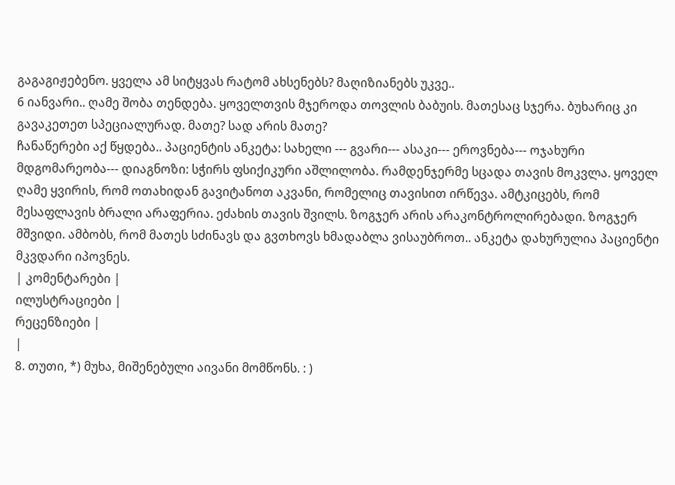გაგაგიჟებენო. ყველა ამ სიტყვას რატომ ახსენებს? მაღიზიანებს უკვე..
6 იანვარი.. ღამე შობა თენდება. ყოველთვის მჯეროდა თოვლის ბაბუის. მათესაც სჯერა. ბუხარიც კი გავაკეთეთ სპეციალურად. მათე? სად არის მათე?
ჩანაწერები აქ წყდება.. პაციენტის ანკეტა: სახელი --- გვარი--- ასაკი--- ეროვნება--- ოჯახური მდგომარეობა--- დიაგნოზი: სჭირს ფსიქიკური აშლილობა. რამდენჯერმე სცადა თავის მოკვლა. ყოველ ღამე ყვირის, რომ ოთახიდან გავიტანოთ აკვანი, რომელიც თავისით ირწევა. ამტკიცებს, რომ მესაფლავის ბრალი არაფერია. ეძახის თავის შვილს. ზოგჯერ არის არაკონტროლირებადი. ზოგჯერ მშვიდი. ამბობს, რომ მათეს სძინავს და გვთხოვს ხმადაბლა ვისაუბროთ.. ანკეტა დახურულია პაციენტი მკვდარი იპოვნეს.
| კომენტარები |
ილუსტრაციები |
რეცენზიები |
|
8. თუთი, *) მუხა, მიშენებული აივანი მომწონს. : )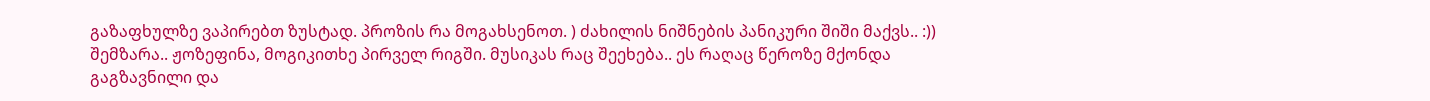გაზაფხულზე ვაპირებთ ზუსტად. პროზის რა მოგახსენოთ. ) ძახილის ნიშნების პანიკური შიში მაქვს.. :)) შემზარა.. ჟოზეფინა, მოგიკითხე პირველ რიგში. მუსიკას რაც შეეხება.. ეს რაღაც წეროზე მქონდა გაგზავნილი და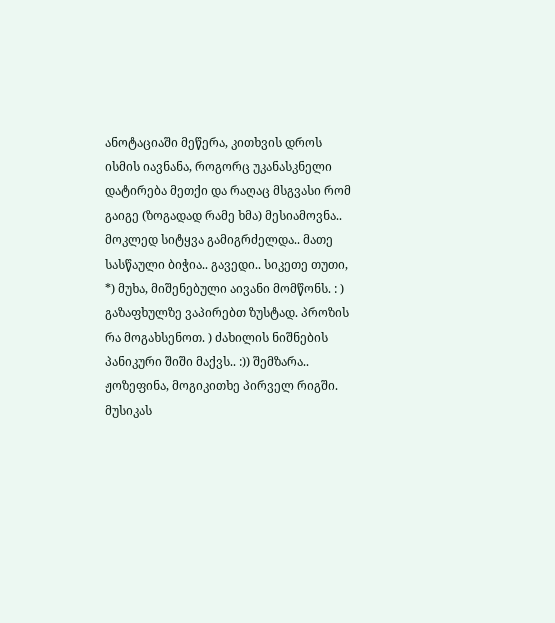ანოტაციაში მეწერა, კითხვის დროს ისმის იავნანა, როგორც უკანასკნელი დატირება მეთქი და რაღაც მსგვასი რომ გაიგე (ზოგადად რამე ხმა) მესიამოვნა.. მოკლედ სიტყვა გამიგრძელდა.. მათე სასწაული ბიჭია.. გავედი.. სიკეთე თუთი, *) მუხა, მიშენებული აივანი მომწონს. : ) გაზაფხულზე ვაპირებთ ზუსტად. პროზის რა მოგახსენოთ. ) ძახილის ნიშნების პანიკური შიში მაქვს.. :)) შემზარა.. ჟოზეფინა, მოგიკითხე პირველ რიგში. მუსიკას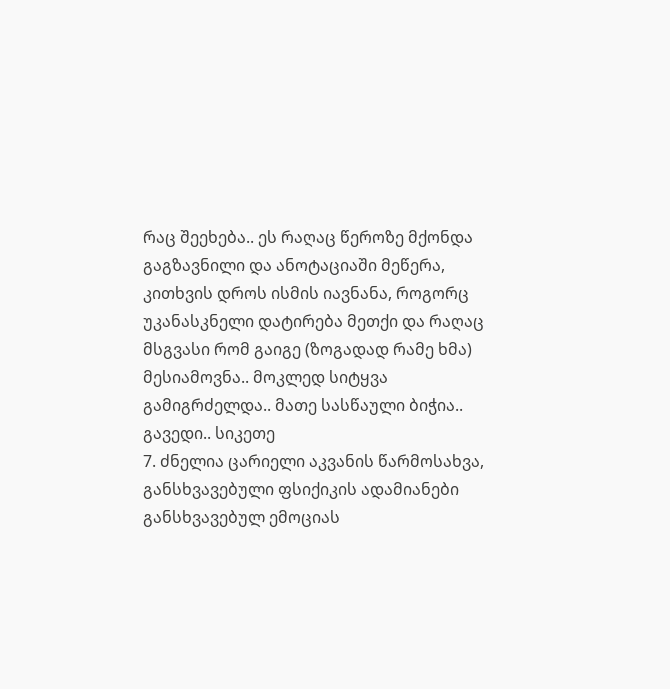რაც შეეხება.. ეს რაღაც წეროზე მქონდა გაგზავნილი და ანოტაციაში მეწერა, კითხვის დროს ისმის იავნანა, როგორც უკანასკნელი დატირება მეთქი და რაღაც მსგვასი რომ გაიგე (ზოგადად რამე ხმა) მესიამოვნა.. მოკლედ სიტყვა გამიგრძელდა.. მათე სასწაული ბიჭია.. გავედი.. სიკეთე
7. ძნელია ცარიელი აკვანის წარმოსახვა, განსხვავებული ფსიქიკის ადამიანები განსხვავებულ ემოციას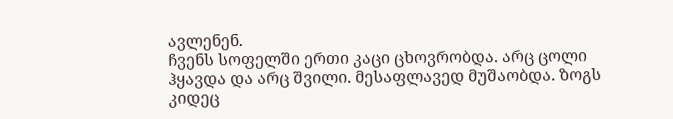ავლენენ.
ჩვენს სოფელში ერთი კაცი ცხოვრობდა. არც ცოლი ჰყავდა და არც შვილი. მესაფლავედ მუშაობდა. ზოგს კიდეც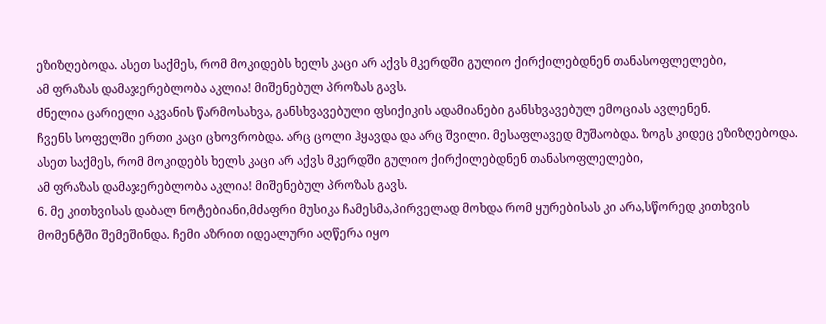ეზიზღებოდა. ასეთ საქმეს, რომ მოკიდებს ხელს კაცი არ აქვს მკერდში გულიო ქირქილებდნენ თანასოფლელები,
ამ ფრაზას დამაჯერებლობა აკლია! მიშენებულ პროზას გავს.
ძნელია ცარიელი აკვანის წარმოსახვა, განსხვავებული ფსიქიკის ადამიანები განსხვავებულ ემოციას ავლენენ.
ჩვენს სოფელში ერთი კაცი ცხოვრობდა. არც ცოლი ჰყავდა და არც შვილი. მესაფლავედ მუშაობდა. ზოგს კიდეც ეზიზღებოდა. ასეთ საქმეს, რომ მოკიდებს ხელს კაცი არ აქვს მკერდში გულიო ქირქილებდნენ თანასოფლელები,
ამ ფრაზას დამაჯერებლობა აკლია! მიშენებულ პროზას გავს.
6. მე კითხვისას დაბალ ნოტებიანი,მძაფრი მუსიკა ჩამესმა,პირველად მოხდა რომ ყურებისას კი არა,სწორედ კითხვის მომენტში შემეშინდა. ჩემი აზრით იდეალური აღწერა იყო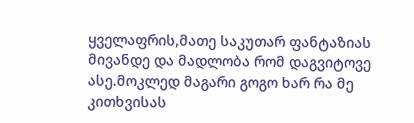ყველაფრის,მათე საკუთარ ფანტაზიას მივანდე და მადლობა რომ დაგვიტოვე ასე.მოკლედ მაგარი გოგო ხარ რა მე კითხვისას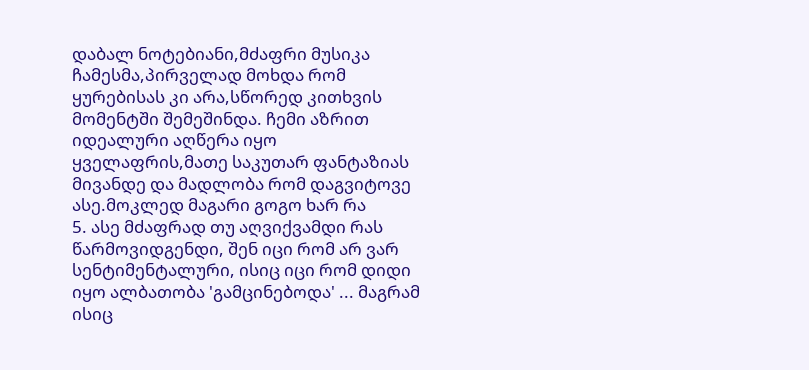დაბალ ნოტებიანი,მძაფრი მუსიკა ჩამესმა,პირველად მოხდა რომ ყურებისას კი არა,სწორედ კითხვის მომენტში შემეშინდა. ჩემი აზრით იდეალური აღწერა იყო ყველაფრის,მათე საკუთარ ფანტაზიას მივანდე და მადლობა რომ დაგვიტოვე ასე.მოკლედ მაგარი გოგო ხარ რა
5. ასე მძაფრად თუ აღვიქვამდი რას წარმოვიდგენდი, შენ იცი რომ არ ვარ სენტიმენტალური, ისიც იცი რომ დიდი იყო ალბათობა 'გამცინებოდა' ... მაგრამ ისიც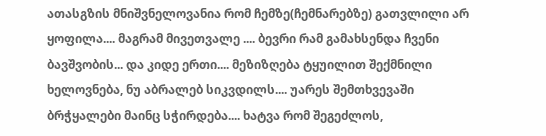ათასგზის მნიშვნელოვანია რომ ჩემზე(ჩემნარებზე) გათვლილი არ ყოფილა.... მაგრამ მივეთვალე .... ბევრი რამ გამახსენდა ჩვენი ბავშვობის... და კიდე ერთი.... მეზიზღება ტყუილით შექმნილი ხელოვნება, ნუ აბრალებ სიკვდილს.... უარეს შემთხვევაში ბრჭყალები მაინც სჭირდება.... ხატვა რომ შეგეძლოს,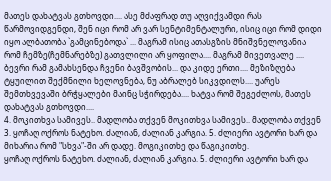მათეს დახატვას გთხოვდი.... ასე მძაფრად თუ აღვიქვამდი რას წარმოვიდგენდი, შენ იცი რომ არ ვარ სენტიმენტალური, ისიც იცი რომ დიდი იყო ალბათობა `გამცინებოდა` ... მაგრამ ისიც ათასგზის მნიშვნელოვანია რომ ჩემზე(ჩემნარებზე) გათვლილი არ ყოფილა.... მაგრამ მივეთვალე .... ბევრი რამ გამახსენდა ჩვენი ბავშვობის... და კიდე ერთი.... მეზიზღება ტყუილით შექმნილი ხელოვნება, ნუ აბრალებ სიკვდილს.... უარეს შემთხვევაში ბრჭყალები მაინც სჭირდება.... ხატვა რომ შეგეძლოს, მათეს დახატვას გთხოვდი....
4. მოკითხვა სამივეს.. მადლობა თქვენ მოკითხვა სამივეს.. მადლობა თქვენ
3. ყოჩაღ ოქროს ნატეხო. ძალიან, ძალიან კარგია. 5. ძლიერი ავტორი ხარ და მიხარია რომ "სხვა"-ში არ დადე. მოგიკითხე და წაგიკითხე.
ყოჩაღ ოქროს ნატეხო. ძალიან, ძალიან კარგია. 5. ძლიერი ავტორი ხარ და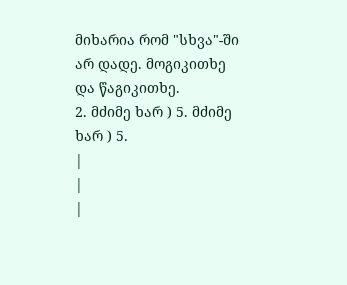მიხარია რომ "სხვა"-ში არ დადე. მოგიკითხე და წაგიკითხე.
2. მძიმე ხარ ) 5. მძიმე ხარ ) 5.
|
|
|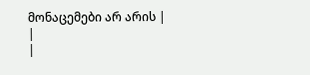მონაცემები არ არის |
|
|